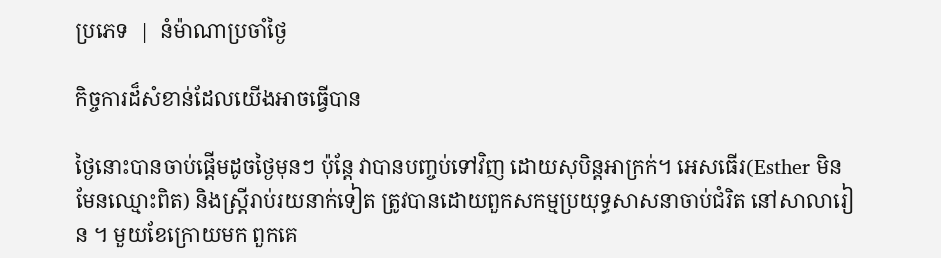ប្រភេទ  |  នំម៉ាណាប្រចាំថ្ងៃ

កិច្ចការដ៏សំខាន់ដែលយើងអាចធ្វើបាន

ថ្ងៃនោះបានចាប់ផ្តើមដូចថ្ងៃមុនៗ ប៉ុន្តែ វាបានបញ្ចប់ទៅវិញ ដោយសុបិន្តអាក្រក់។ អេសធើរ(Esther មិនមែនឈ្មោះពិត) និងស្រ្តីរាប់រយនាក់ទៀត ត្រូវបានដោយពួកសកម្មប្រយុទ្ធសាសនាចាប់ជំរិត នៅសាលារៀន ។ មួយខែក្រោយមក ពួកគេ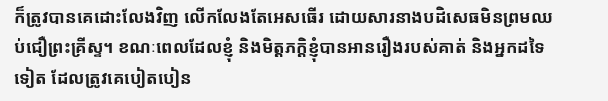ក៏ត្រូវបានគេដោះលែងវិញ លើកលែងតែអេសធើរ ដោយសារនាងបដិសេធមិនព្រមឈប់ជឿព្រះគ្រីស្ទ។ ខណៈពេលដែលខ្ញុំ និងមិត្តភក្តិខ្ញុំបានអានរឿងរបស់គាត់ និងអ្នកដទៃទៀត ដែលត្រូវគេបៀតបៀន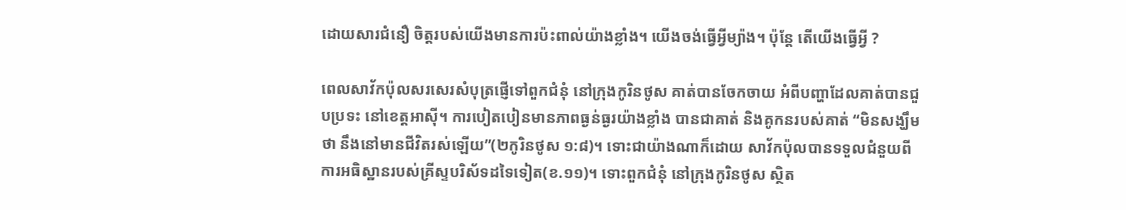ដោយសារជំនឿ ចិត្តរបស់យើងមានការប៉ះពាល់យ៉ាងខ្លាំង។ យើងចង់ធ្វើអ្វីម្យ៉ាង។ ប៉ុន្តែ តើយើងធ្វើអ្វី ?

ពេលសាវ័កប៉ុលសរសេរសំបុត្រផ្ញើទៅពួកជំនុំ នៅក្រុងកូរិនថូស គាត់បានចែកចាយ អំពីបញ្ហាដែលគាត់បានជួបប្រទះ នៅខេត្តអាស៊ី។ ការបៀតបៀនមានភាពធ្ងន់ធ្ងរយ៉ាងខ្លាំង បានជាគាត់ និងគូកនរបស់គាត់ “មិនសង្ឃឹមថា នឹងនៅមានជីវិតរស់ឡើយ”(២កូរិនថូស ១:៨)។ ទោះជាយ៉ាងណាក៏ដោយ សាវ័កប៉ុលបានទទួលជំនួយពីការអធិស្ឋានរបស់គ្រីស្ទបរិស័ទដទៃទៀត(ខ.១១)។ ទោះពួកជំនុំ នៅក្រុងកូរិនថូស ស្ថិត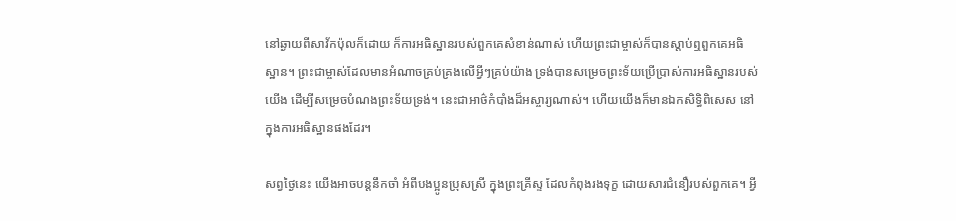នៅឆ្ងាយពីសាវ័កប៉ុលក៏ដោយ ក៏ការអធិស្ឋានរបស់ពួកគេសំខាន់ណាស់ ហើយព្រះជាម្ចាស់ក៏បានស្តាប់ឮពួកគេអធិស្ឋាន។ ព្រះជាម្ចាស់ដែលមានអំណាចគ្រប់គ្រងលើអ្វីៗគ្រប់យ៉ាង ទ្រង់បានសម្រេចព្រះទ័យប្រើប្រាស់ការអធិស្ឋានរបស់យើង ដើម្បីសម្រេចបំណងព្រះទ័យទ្រង់។ នេះជាអាថ៌កំបាំងដ៏អស្ចារ្យណាស់។ ហើយយើងក៏មានឯកសិទ្ធិពិសេស នៅក្នុងការអធិស្ឋានផងដែរ។

សព្វថ្ងៃនេះ យើងអាចបន្តនឹកចាំ អំពីបងប្អូនប្រុសស្រី ក្នុងព្រះគ្រីស្ទ ដែលកំពុងរងទុក្ខ ដោយសារជំនឿរបស់ពួកគេ។ អ្វី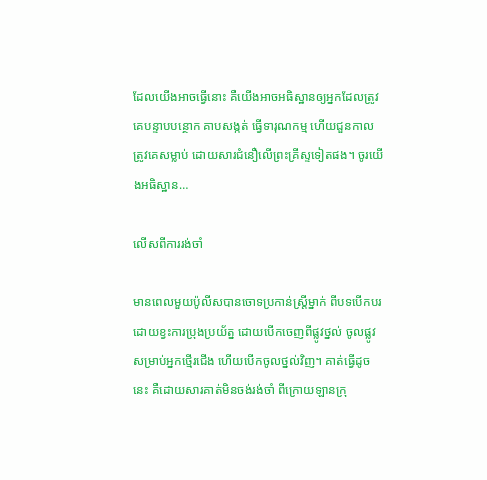ដែលយើងអាចធ្វើនោះ គឺយើងអាចអធិស្ឋានឲ្យអ្នកដែលត្រូវគេបន្ទាបបន្ថោក គាបសង្កត់ ធ្វើទារុណកម្ម ហើយជួនកាល ត្រូវគេសម្លាប់ ដោយសារជំនឿលើព្រះគ្រីស្ទទៀតផង។ ចូរយើងអធិស្ឋាន…

លើសពីការរង់ចាំ

មានពេលមួយប៉ូលីសបានចោទប្រកាន់ស្រ្តីម្នាក់ ពីបទបើកបរ ដោយខ្វះការប្រុងប្រយ័ត្ន ដោយបើកចេញពីផ្លូវថ្នល់ ចូលផ្លូវសម្រាប់អ្នកថ្មើរជើង ហើយបើកចូលថ្នល់វិញ។ គាត់ធ្វើដូចនេះ គឺដោយសារគាត់មិនចង់រង់ចាំ ពីក្រោយឡានក្រុ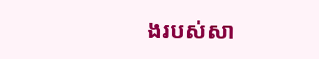ងរបស់សា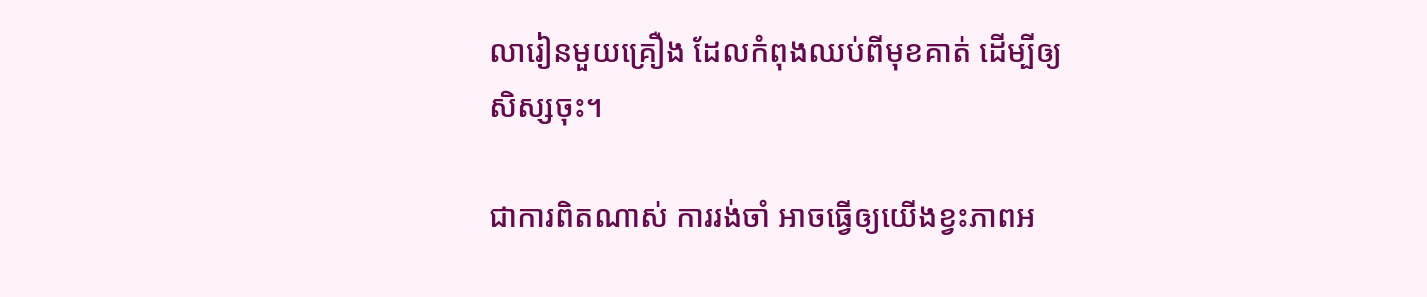លារៀនមួយគ្រឿង ដែលកំពុងឈប់ពីមុខគាត់ ដើម្បីឲ្យសិស្សចុះ។

ជាការពិតណាស់ ការរង់ចាំ អាចធ្វើឲ្យយើងខ្វះភាពអ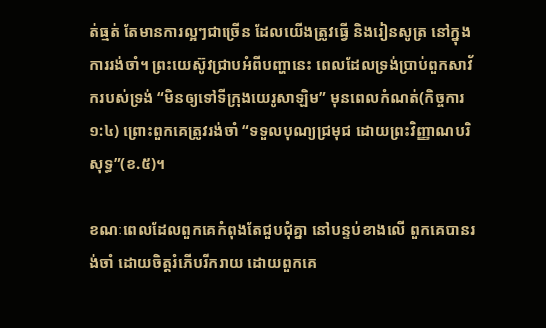ត់ធ្មត់ តែមានការល្អៗជាច្រើន ដែលយើងត្រូវធ្វើ និងរៀនសូត្រ នៅក្នុងការរង់ចាំ។ ព្រះយេស៊ូវជ្រាបអំពីបញ្ហានេះ ពេលដែលទ្រង់ប្រាប់ពួកសាវ័ករបស់ទ្រង់ “មិនឲ្យទៅទីក្រុងយេរូសាឡិម” មុនពេលកំណត់(កិច្ចការ ១:៤) ព្រោះពួកគេត្រូវរង់ចាំ “ទទួលបុណ្យជ្រមុជ ដោយព្រះវិញ្ញាណបរិសុទ្ធ”(ខ.៥)។

ខណៈពេលដែលពួកគេកំពុងតែជួបជុំគ្នា នៅបន្ទប់ខាងលើ ពួកគេបានរង់ចាំ ដោយចិត្តរំភើបរីករាយ ដោយពួកគេ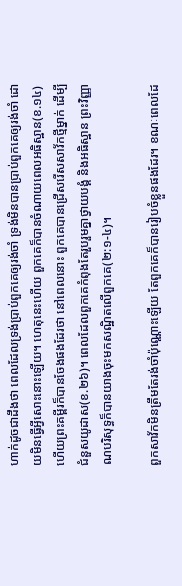ហាក់ដូចជាដឹងថា ពេលដែលទ្រង់ប្រាប់ពួកគេឲ្យរង់ចាំ ទ្រង់មិនបានប្រាប់ពួកគេឲ្យរង់ចាំ ដោយមិនធ្វើអ្វីសោះនោះឡើយ។ ហេតុនេះហើយ ពួកគេក៏បានចំណាយពេលអធិស្ឋាន(ខ.១៤) ហើយព្រះគម្ពីរក៏បានចែងផងដែរថា នៅពេលនោះ ពួកគេបានជ្រើសរើសសាវ័កថ្មីម្នាក់ ដើម្បីជំនួសយូដាស(ខ.២៦)។ ពេលដែលពួកគេកំពុងតែរួបរួមគ្នាថ្វាយបង្គំ និងអធិស្ឋាន ព្រះវិញ្ញាណបរិសុទ្ធក៏បានយាងចុះមកសណ្ឋិតលើពួកគេ(២:១-៤)។

ពួកសាវ័កមិនត្រឹមតែរង់ចាំប៉ុណ្ណោះឡើយ តែពួកគេក៏បានរៀបចំខ្លួនផងដែរ។ ខណៈពេលដែ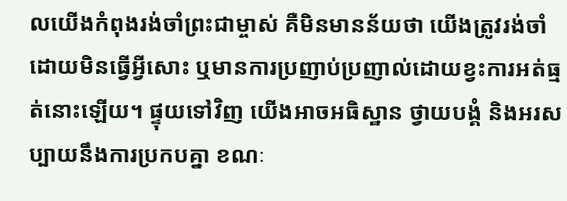លយើងកំពុងរង់ចាំព្រះជាម្ចាស់ គឺមិនមានន័យថា យើងត្រូវរង់ចាំ ដោយមិនធ្វើអ្វីសោះ ឬមានការប្រញាប់ប្រញាល់ដោយខ្វះការអត់ធ្មត់នោះឡើយ។ ផ្ទុយទៅវិញ យើងអាចអធិស្ឋាន ថ្វាយបង្គំ និងអរសប្បាយនឹងការប្រកបគ្នា ខណៈ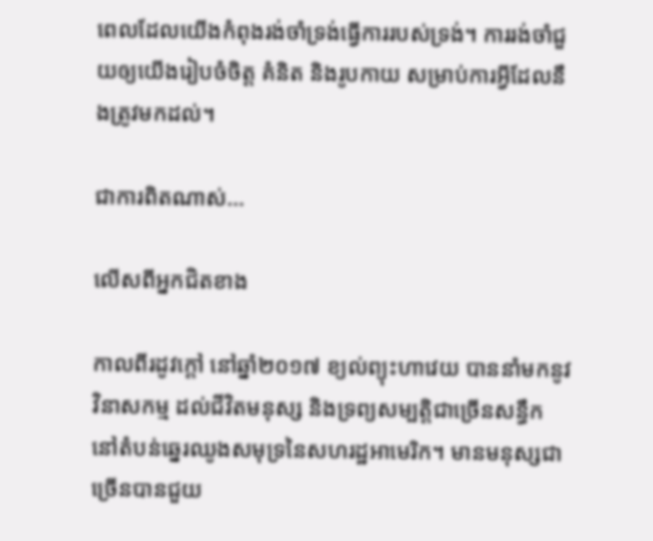ពេលដែលយើងកំពុងរង់ចាំទ្រង់ធ្វើការរបស់ទ្រង់។ ការរង់ចាំជួយឲ្យយើងរៀបចំចិត្ត គំនិត និងរូបកាយ សម្រាប់ការអ្វីដែលនឹងត្រូវមកដល់។

ជាការពិតណាស់…

លើសពីអ្នកជិតខាង

កាលពីរដូវក្តៅ នៅឆ្នាំ២០១៧ ខ្យល់ព្យុះហាវេយ បាននាំមកនូវវិនាសកម្ម ដល់ជីវិតមនុស្ស និងទ្រព្យសម្បត្តិជាច្រើនសន្ធឹក នៅតំបន់ឆ្នេរឈូងសមុទ្រនៃសហរដ្ឋអាមេរិក។ មានមនុស្សជាច្រើនបានជួយ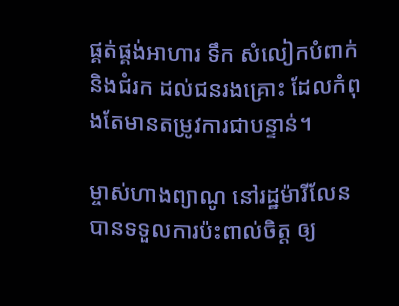ផ្គត់ផ្គង់អាហារ ទឹក សំលៀកបំពាក់ និងជំរក ដល់ជនរងគ្រោះ ដែលកំពុងតែមានតម្រូវការជាបន្ទាន់។

ម្ចាស់ហាងព្យាណូ នៅរដ្ឋម៉ារីលែនបានទទួលការប៉ះពាល់ចិត្ត ឲ្យ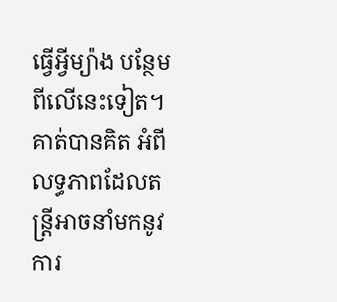ធ្វើអ្វីម្យ៉ាង បន្ថែមពីលើនេះទៀត។ គាត់បានគិត អំពីលទ្ធភាពដែលតន្រ្តីអាចនាំមកនូវការ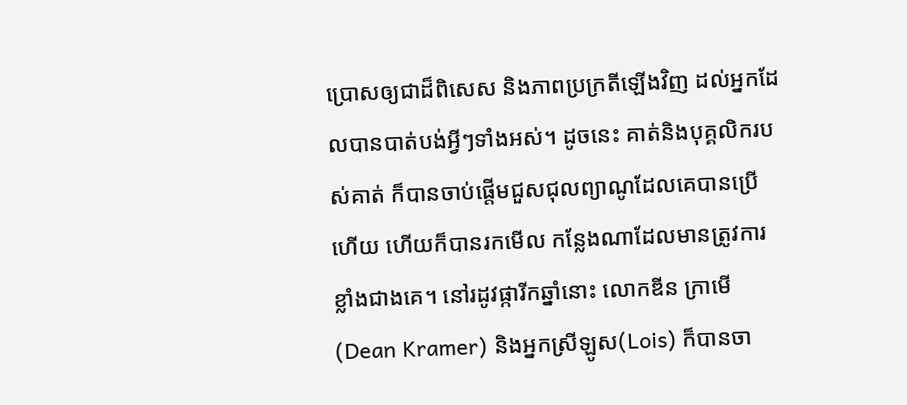ប្រោសឲ្យជាដ៏ពិសេស និងភាពប្រក្រតីឡើងវិញ ដល់អ្នកដែលបានបាត់បង់អ្វីៗទាំងអស់។ ដូចនេះ គាត់និងបុគ្គលិករបស់គាត់ ក៏បានចាប់ផ្តើមជួសជុលព្យាណូដែលគេបានប្រើហើយ ហើយក៏បានរកមើល កន្លែងណាដែលមានត្រូវការខ្លាំងជាងគេ។ នៅរដូវផ្ការីកឆ្នាំនោះ លោកឌីន ក្រាមើ(Dean Kramer) និងអ្នកស្រីឡូស(Lois) ក៏បានចា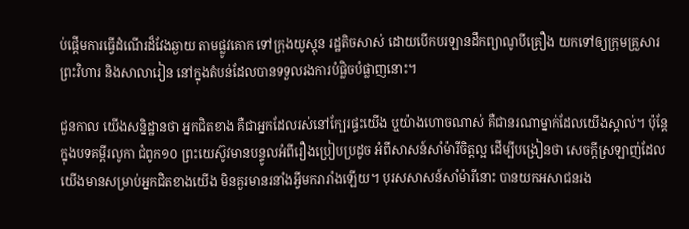ប់ផ្តើមការធ្វើដំណើរដ៏វែងឆ្ងាយ តាមផ្លូវគោក ទៅក្រុងយូស្តុន រដ្ឋតិចសាស់ ដោយបើកបរឡានដឹកព្យាណូបីគ្រឿង យកទៅឲ្យក្រុមគ្រួសារ ព្រះវិហារ និងសាលារៀន នៅក្នុងតំបន់ដែលបានទទួលរងការបំផ្លិចបំផ្លាញនោះ។

ជួនកាល យើងសន្និដ្ឋានថា អ្នកជិតខាង គឺជាអ្នកដែលរស់នៅក្បែរផ្ទះយើង ឬុយ៉ាងហោចណាស់ គឺជានរណាម្នាក់ដែលយើងស្គាល់។ ប៉ុន្តែ ក្នុងបទគម្ពីរលូកា ជំពូក១០ ព្រះយេស៊ូវមានបន្ទូលអំពីរឿងប្រៀបប្រដូច អំពីសាសន៍សាំម៉ារីចិត្តល្អ ដើម្បីបង្រៀនថា សេចក្តីស្រឡាញ់ដែលយើងមានសម្រាប់អ្នកជិតខាងយើង មិនគួរមានរនាំងអ្វីមករារាំងឡើយ។ បុរសសាសន៍សាំម៉ារីនោះ បានយកអសាជនរង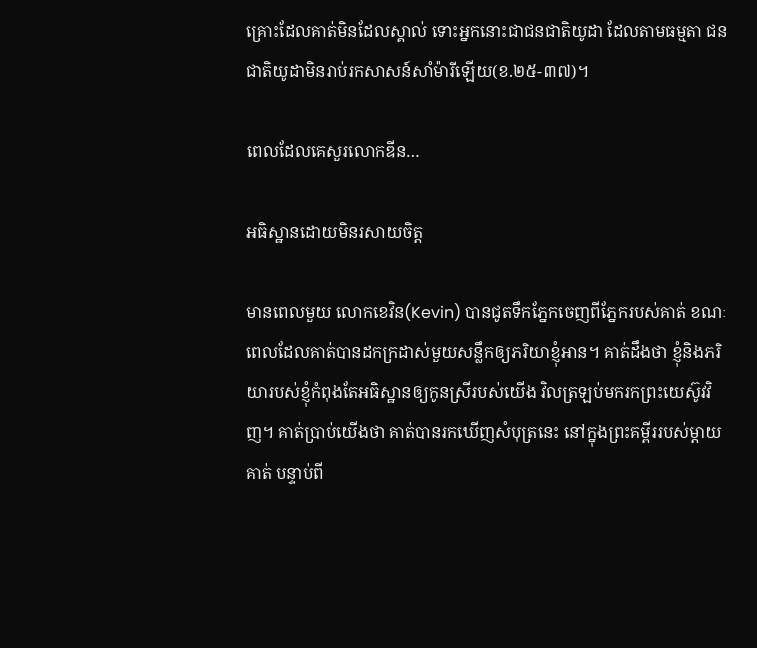គ្រោះដែលគាត់មិនដែលស្គាល់ ទោះអ្នកនោះជាជនជាតិយូដា ដែលតាមធម្មតា ជនជាតិយូដាមិនរាប់រកសាសន៍សាំម៉ារីឡើយ(ខ.២៥-៣៧)។

ពេលដែលគេសួរលោកឌីន…

អធិស្ឋានដោយមិនរសាយចិត្ត

មានពេលមួយ លោកខេវិន(Kevin) បានជូតទឹកភ្នែកចេញពីភ្នែករបស់គាត់ ខណៈពេលដែលគាត់បានដកក្រដាស់មួយសន្លឹកឲ្យភរិយាខ្ញុំអាន។ គាត់ដឹងថា ខ្ញុំនិងភរិយារបស់ខ្ញុំកំពុងតែអធិស្ឋានឲ្យកូនស្រីរបស់យើង វិលត្រឡប់មករកព្រះយេស៊ូវវិញ។ គាត់ប្រាប់យើងថា គាត់បានរកឃើញសំបុត្រនេះ នៅក្នុងព្រះគម្ពីររបស់ម្តាយគាត់ បន្ទាប់ពី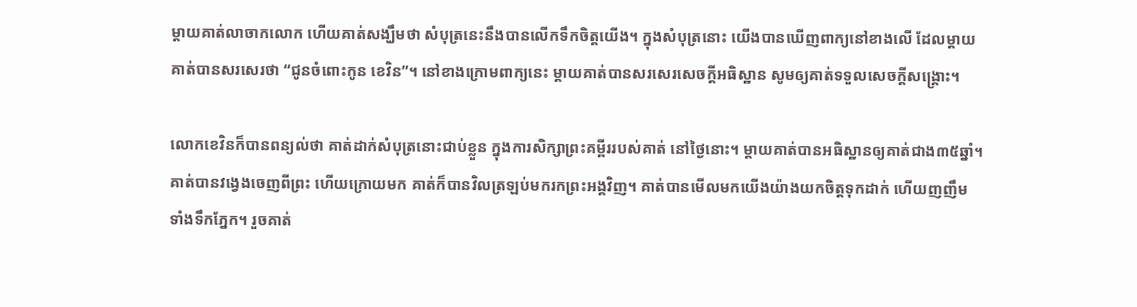ម្តាយគាត់លាចាកលោក ហើយគាត់សង្ឃឹមថា សំបុត្រនេះនឹងបានលើកទឹកចិត្តយើង។ ក្នុងសំបុត្រនោះ យើងបានឃើញពាក្យនៅខាងលើ ដែលម្តាយគាត់បានសរសេរថា “ជូនចំពោះកូន ខេវិន”។ នៅខាងក្រោមពាក្យនេះ ម្តាយគាត់បានសរសេរសេចក្តីអធិស្ឋាន សូមឲ្យគាត់ទទួលសេចក្តីសង្រ្គោះ។

លោកខេវិនក៏បានពន្យល់ថា គាត់ដាក់សំបុត្រនោះជាប់ខ្លួន ក្នុងការសិក្សាព្រះគម្ពីររបស់គាត់ នៅថ្ងៃនោះ។ ម្តាយគាត់បានអធិស្ឋានឲ្យគាត់ជាង៣៥ឆ្នាំ។ គាត់បានវង្វេងចេញពីព្រះ ហើយក្រោយមក គាត់ក៏បានវិលត្រឡប់មករកព្រះអង្គវិញ។ គាត់បានមើលមកយើងយ៉ាងយកចិត្តទុកដាក់ ហើយញញឹម ទាំងទឹកភ្នែក។ រួចគាត់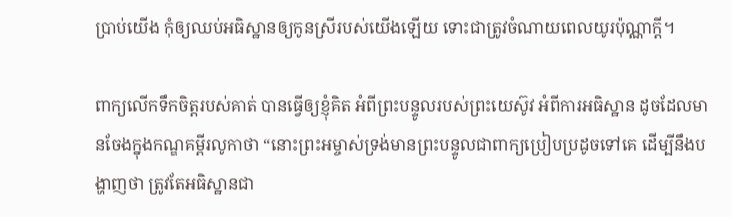ប្រាប់យើង កុំឲ្យឈប់អធិស្ឋានឲ្យកូនស្រីរបស់យើងឡើយ ទោះជាត្រូវចំណាយពេលយូរប៉ុណ្ណាក្តី។

ពាក្យលើកទឹកចិត្តរបស់គាត់ បានធ្វើឲ្យខ្ញុំគិត អំពីព្រះបន្ទូលរបស់ព្រះយេស៊ូវ អំពីការអធិស្ឋាន ដូចដែលមានចែងក្នុងកណ្ឌគម្ពីរលូកាថា “នោះព្រះអម្ចាស់ទ្រង់មានព្រះបន្ទូលជាពាក្យប្រៀបប្រដូចទៅគេ ដើម្បីនឹងបង្ហាញថា ត្រូវតែអធិស្ឋានជា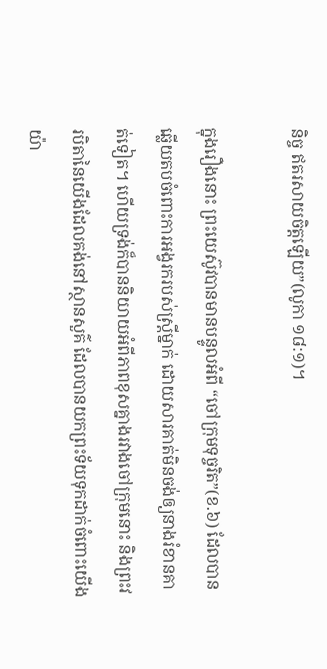និច្ច ឥតរសាយចិត្តឡើយ”(លូកា ១៨:១)។

ក្នុងរឿងនោះ ព្រះយេស៊ូវបានមានបន្ទូលអំពី “ចៅក្រុមទុច្ចរិត”(ខ.៦) ដែលបានឆ្លើយតបចំពោះការអង្វរករបស់ស្រ្តីម្នាក់ ដោយសារគាត់មិនចង់ឲ្យនាងរំខានគាត់ទៀត។ ហើយទ្រង់ក៏បាននិយាយអំពីភាពខុសគ្នាងរវាងចៅក្រុមនោះ និងព្រះវរបិតានៃយើងដែលគង់នៅស្ថានសួគ៌ ដែលបានយកព្រះទ័យទុកដាក់ចំពោះយើងយ៉ា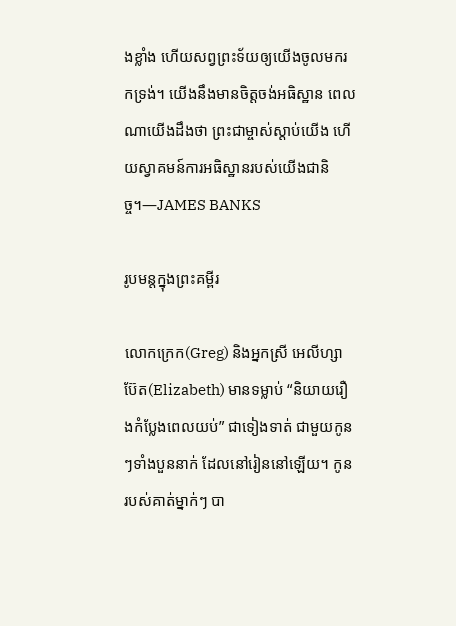ងខ្លាំង ហើយសព្វព្រះទ័យឲ្យយើងចូលមករកទ្រង់។ យើងនឹងមានចិត្តចង់អធិស្ឋាន ពេលណាយើងដឹងថា ព្រះជាម្ចាស់ស្តាប់យើង ហើយស្វាគមន៍ការអធិស្ឋានរបស់យើងជានិច្ច។—JAMES BANKS

រូបមន្តក្នុងព្រះគម្ពីរ

លោកក្រេក(Greg) និងអ្នកស្រី អេលីហ្សាប៊ែត(Elizabeth) មានទម្លាប់ “និយាយរឿងកំប្លែងពេលយប់” ជាទៀងទាត់ ជាមួយកូនៗទាំងបួននាក់ ដែលនៅរៀននៅឡើយ។ កូនរបស់គាត់ម្នាក់ៗ បា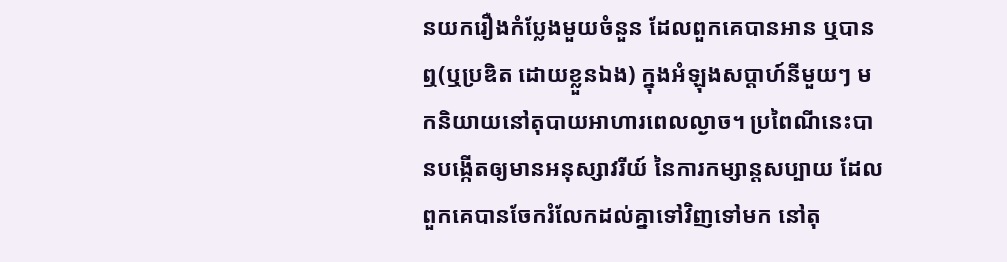នយករឿងកំប្លែងមួយចំនួន ដែលពួកគេបានអាន ឬបានឮ(ឬប្រឌិត ដោយខ្លួនឯង) ក្នុងអំឡុងសប្តាហ៍នីមួយៗ មកនិយាយនៅតុបាយអាហារពេលល្ងាច។ ប្រពៃណីនេះបានបង្កើតឲ្យមានអនុស្សាវរីយ៍ នៃការកម្សាន្តសប្បាយ ដែលពួកគេបានចែករំលែកដល់គ្នាទៅវិញទៅមក នៅតុ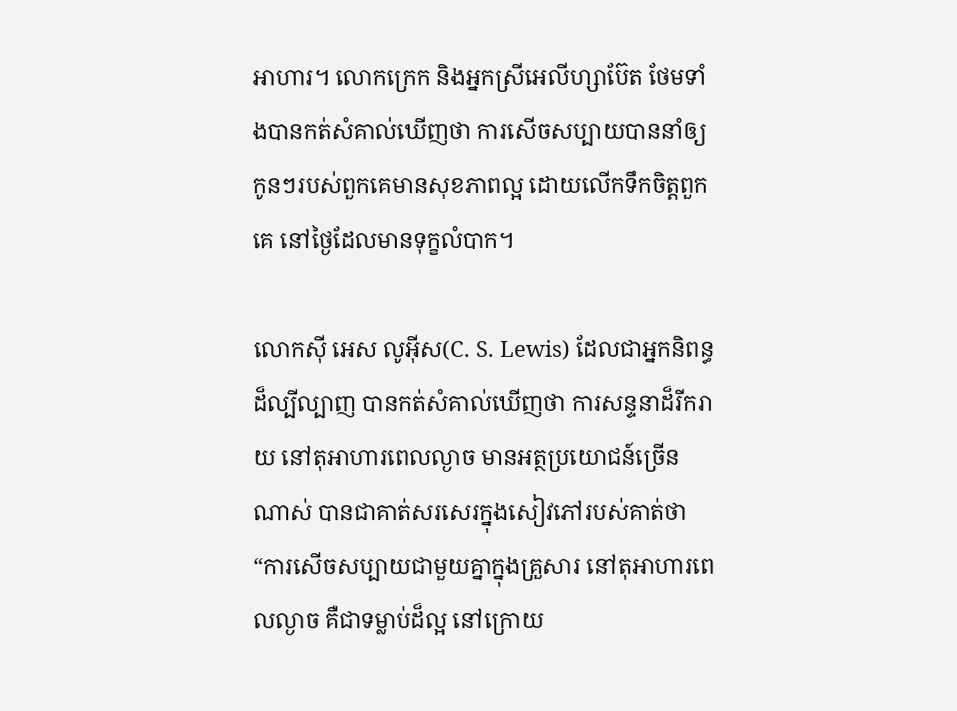អាហារ។ លោកក្រេក និងអ្នកស្រីអេលីហ្សាប៊ែត ថែមទាំងបានកត់សំគាល់ឃើញថា ការសើចសប្បាយបាននាំឲ្យកូនៗរបស់ពួកគេមានសុខភាពល្អ ដោយលើកទឹកចិត្តពួកគេ នៅថ្ងៃដែលមានទុក្ខលំបាក។

លោកស៊ី អេស លូអ៊ីស(C. S. Lewis) ដែលជាអ្នកនិពន្ធដ៏ល្បីល្បាញ បានកត់សំគាល់ឃើញថា ការសន្ទនាដ៏រីករាយ នៅតុអាហារពេលល្ងាច មានអត្ថប្រយោជន៍ច្រើនណាស់ បានជាគាត់សរសេរក្នុងសៀវភៅរបស់គាត់ថា “ការសើចសប្បាយជាមួយគ្នាក្នុងគ្រួសារ នៅតុអាហារពេលល្ងាច គឺជាទម្លាប់ដ៏ល្អ នៅក្រោយ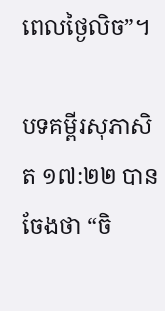ពេលថ្ងៃលិច”។

បទគម្ពីរសុភាសិត ១៧:២២ បានចែងថា “ចិ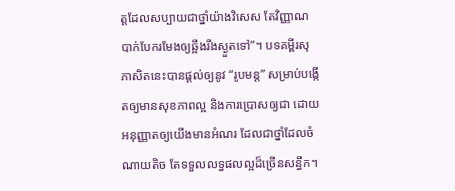ត្តដែលសប្បាយជាថ្នាំយ៉ាងវិសេស តែវិញ្ញាណបាក់បែករមែងឲ្យឆ្អឹងរីងស្ងួតទៅ”។ បទគម្ពីរសុភាសិតនេះបានផ្តល់ឲ្យនូវ “រូបមន្ត” សម្រាប់បង្កើតឲ្យមានសុខភាពល្អ និងការប្រោសឲ្យជា ដោយអនុញ្ញាតឲ្យយើងមានអំណរ ដែលជាថ្នាំដែលចំណាយតិច តែទទួលលទ្ធផលល្អដ៏ច្រើនសន្ធឹក។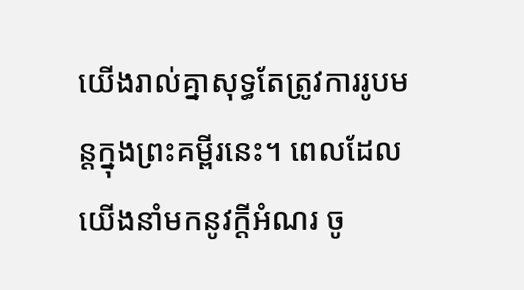យើងរាល់គ្នាសុទ្ធតែត្រូវការរូបមន្តក្នុងព្រះគម្ពីរនេះ។ ពេលដែលយើងនាំមកនូវក្តីអំណរ ចូ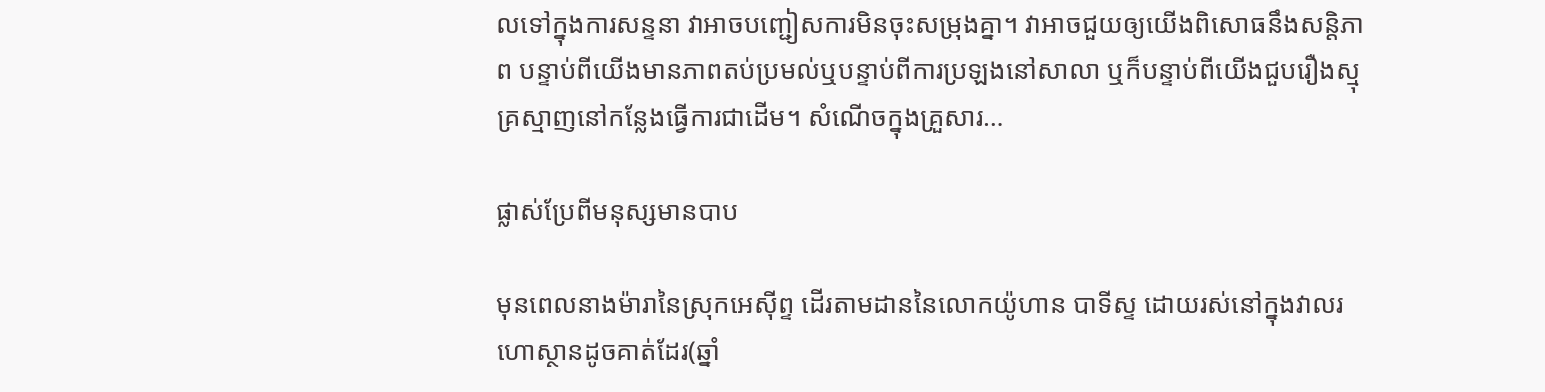លទៅក្នុងការសន្ទនា វាអាចបញ្ជៀសការមិនចុះសម្រុងគ្នា។ វាអាចជួយឲ្យយើងពិសោធនឹងសន្តិភាព បន្ទាប់ពីយើងមានភាពតប់ប្រមល់ឬបន្ទាប់ពីការប្រឡងនៅសាលា ឬក៏បន្ទាប់ពីយើងជួបរឿងស្មុគ្រស្មាញនៅកន្លែងធ្វើការជាដើម។ សំណើចក្នុងគ្រួសារ…

ផ្លាស់ប្រែពីមនុស្សមានបាប

មុនពេលនាងម៉ារានៃស្រុកអេស៊ីព្ទ ដើរតាមដាននៃលោកយ៉ូហាន បាទីស្ទ ដោយរស់នៅក្នុងវាលរហោស្ថានដូចគាត់ដែរ(ឆ្នាំ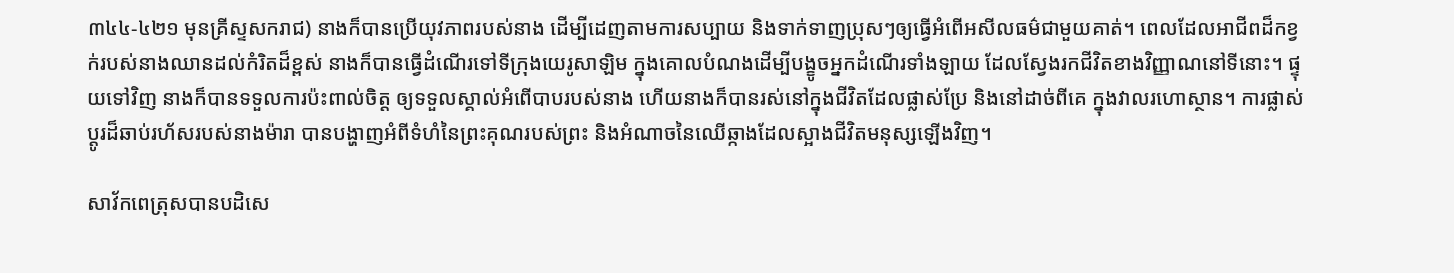៣៤៤-៤២១ មុនគ្រីស្ទសករាជ) នាងក៏បានប្រើយុវភាពរបស់នាង ដើម្បីដេញតាមការសប្បាយ និងទាក់ទាញប្រុសៗឲ្យធ្វើអំពើអសីលធម៌ជាមួយគាត់។ ពេលដែលអាជីពដ៏កខ្វក់របស់នាងឈានដល់កំរិតដ៏ខ្ពស់ នាងក៏បានធ្វើដំណើរទៅទីក្រុងយេរូសាឡិម ក្នុងគោលបំណងដើម្បីបង្ខូចអ្នកដំណើរទាំងឡាយ ដែលស្វែងរកជីវិតខាងវិញ្ញាណនៅទីនោះ។ ផ្ទុយទៅវិញ នាងក៏បានទទួលការប៉ះពាល់ចិត្ត ឲ្យទទួលស្គាល់អំពើបាបរបស់នាង ហើយនាងក៏បានរស់នៅក្នុងជីវិតដែលផ្លាស់ប្រែ និងនៅដាច់ពីគេ ក្នុងវាលរហោស្ថាន។ ការផ្លាស់ប្តូរដ៏ឆាប់រហ័សរបស់នាងម៉ារា បានបង្ហាញអំពីទំហំនៃព្រះគុណរបស់ព្រះ និងអំណាចនៃឈើឆ្កាងដែលស្អាងជីវិតមនុស្សឡើងវិញ។

សាវ័កពេត្រុសបានបដិសេ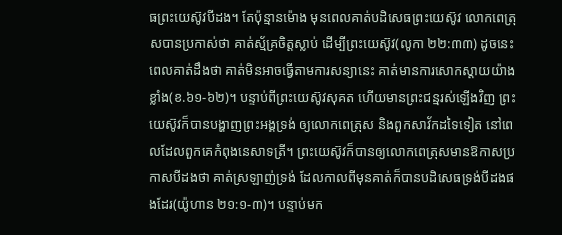ធព្រះយេស៊ូវបីដង។ តែប៉ុន្មានម៉ោង មុនពេលគាត់បដិសេធព្រះយេស៊ូវ លោកពេត្រុសបានប្រកាស់ថា គាត់ស្ម័គ្រចិត្តស្លាប់ ដើម្បីព្រះយេស៊ូវ(លូកា ២២:៣៣) ដូចនេះ ពេលគាត់ដឹងថា គាត់មិនអាចធ្វើតាមការសន្យានេះ គាត់មានការសោកស្តាយយ៉ាងខ្លាំង(ខ.៦១-៦២)។ បន្ទាប់ពីព្រះយេស៊ូវសុគត ហើយមានព្រះជន្មរស់ឡើងវិញ ព្រះយេស៊ូវក៏បានបង្ហាញព្រះអង្គទ្រង់ ឲ្យលោកពេត្រុស និងពួកសាវ័កដទៃទៀត នៅពេលដែលពួកគេកំពុងនេសាទត្រី។ ព្រះយេស៊ូវក៏បានឲ្យលោកពេត្រុសមានឱកាសប្រកាសបីដងថា គាត់ស្រឡាញ់ទ្រង់ ដែលកាលពីមុនគាត់ក៏បានបដិសេធទ្រង់បីដងផងដែរ(យ៉ូហាន ២១:១-៣)។ បន្ទាប់មក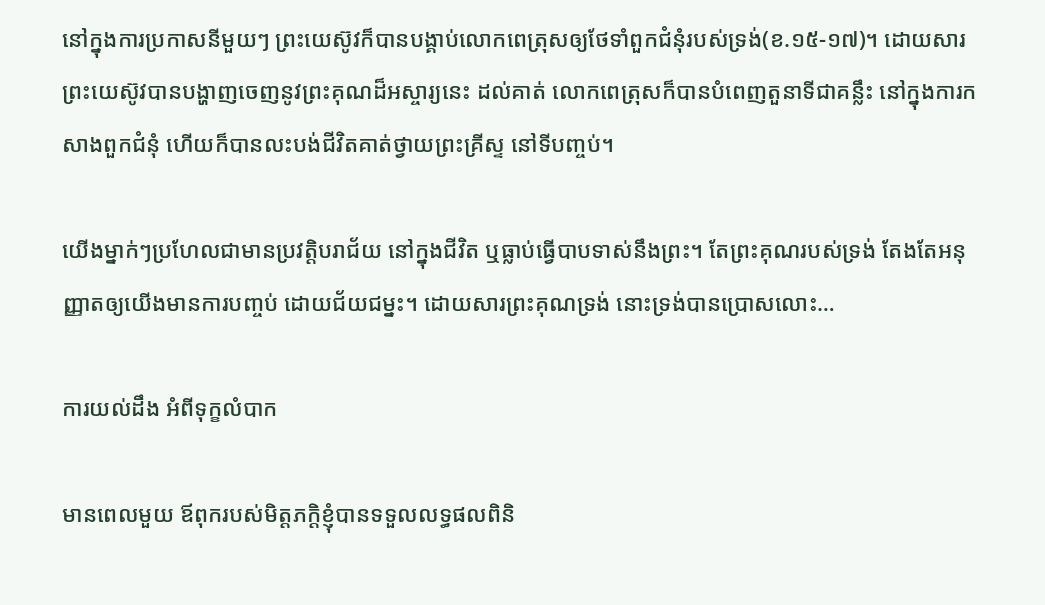នៅក្នុងការប្រកាសនីមួយៗ ព្រះយេស៊ូវក៏បានបង្គាប់លោកពេត្រុសឲ្យថែទាំពួកជំនុំរបស់ទ្រង់(ខ.១៥-១៧)។ ដោយសារព្រះយេស៊ូវបានបង្ហាញចេញនូវព្រះគុណដ៏អស្ចារ្យនេះ ដល់គាត់ លោកពេត្រុសក៏បានបំពេញតួនាទីជាគន្លឹះ នៅក្នុងការកសាងពួកជំនុំ ហើយក៏បានលះបង់ជីវិតគាត់ថ្វាយព្រះគ្រីស្ទ នៅទីបញ្ចប់។

យើងម្នាក់ៗប្រហែលជាមានប្រវត្តិបរាជ័យ នៅក្នុងជីវិត ឬធ្លាប់ធ្វើបាបទាស់នឹងព្រះ។ តែព្រះគុណរបស់ទ្រង់ តែងតែអនុញ្ញាតឲ្យយើងមានការបញ្ចប់ ដោយជ័យជម្នះ។ ដោយសារព្រះគុណទ្រង់ នោះទ្រង់បានប្រោសលោះ…

ការយល់ដឹង អំពីទុក្ខលំបាក

មានពេលមួយ ឪពុករបស់មិត្តភក្តិខ្ញុំបានទទួលលទ្ធផលពិនិ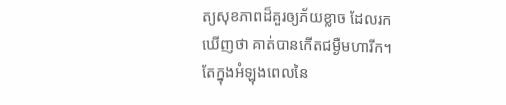ត្យសុខភាពដ៏គួរឲ្យភ័យខ្លាច ដែលរកឃើញថា គាត់បានកើតជម្ងឺមហារីក។ តែក្នុងអំឡុងពេលនៃ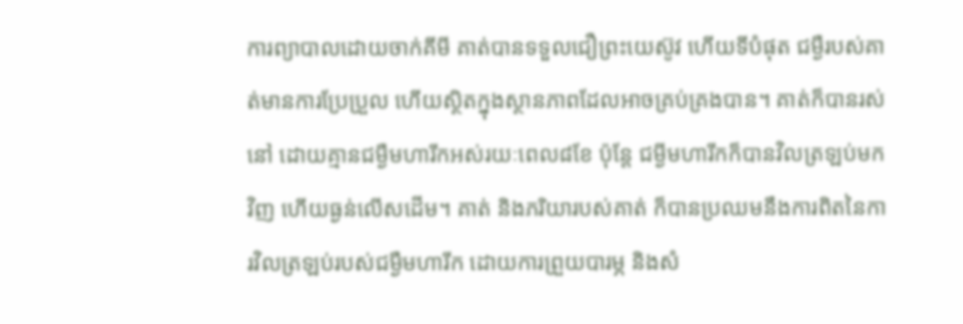ការព្យាបាលដោយចាក់គីមី គាត់បានទទួលជឿព្រះយេស៊ូវ ហើយទីបំផុត ជម្ងឺរបស់គាត់មានការប្រែប្រួល ហើយស្ថិតក្នុងស្ថានភាពដែលអាចគ្រប់គ្រងបាន។ គាត់ក៏បានរស់នៅ ដោយគ្មានជម្ងឺមហារីកអស់រយៈពេល៨ខែ ប៉ុន្តែ ជម្ងីមហារីកក៏បានវិលត្រឡប់មកវិញ ហើយធ្ងន់លើសដើម។ គាត់ និងភរិយារបស់គាត់ ក៏បានប្រឈមនឹងការពិតនៃការវិលត្រឡប់របស់ជម្ងឺមហារីក ដោយការព្រួយបារម្ភ និងសំ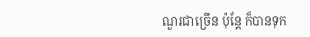ណួរជាច្រើន ប៉ុន្តែ ក៏បានទុក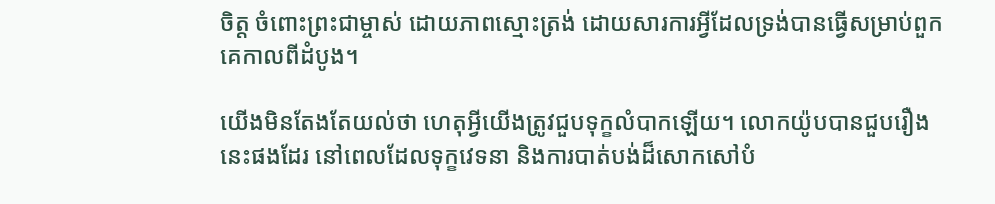ចិត្ត ចំពោះព្រះជាម្ចាស់ ដោយភាពស្មោះត្រង់ ដោយសារការអ្វីដែលទ្រង់បានធ្វើសម្រាប់ពួកគេកាលពីដំបូង។

យើងមិនតែងតែយល់ថា ហេតុអ្វីយើងត្រូវជួបទុក្ខលំបាកឡើយ។ លោកយ៉ូបបានជួបរឿងនេះផងដែរ នៅពេលដែលទុក្ខវេទនា និងការបាត់បង់ដ៏សោកសៅបំ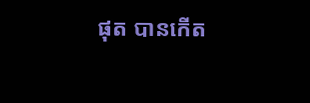ផុត បានកើត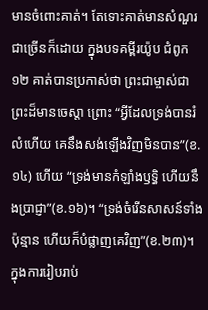មានចំពោះគាត់។ តែទោះគាត់មានសំណួរជាច្រើនក៏ដោយ ក្នុងបទគម្ពីរយ៉ូប ជំពូក១២ គាត់បានប្រកាស់ថា ព្រះជាម្ចាស់ជាព្រះដ៏មានចេស្តា ព្រោះ “អ្វីដែលទ្រង់បានរំលំហើយ គេនឹងសង់ឡើងវិញមិនបាន”(ខ.១៤) ហើយ “ទ្រង់មានកំឡាំងឫទ្ធិ ហើយនឹងប្រាជ្ញា”(ខ.១៦)។ “ទ្រង់ចំរើនសាសន៍ទាំងប៉ុន្មាន ហើយក៏បំផ្លាញគេវិញ”(ខ.២៣)។ ក្នុងការរៀបរាប់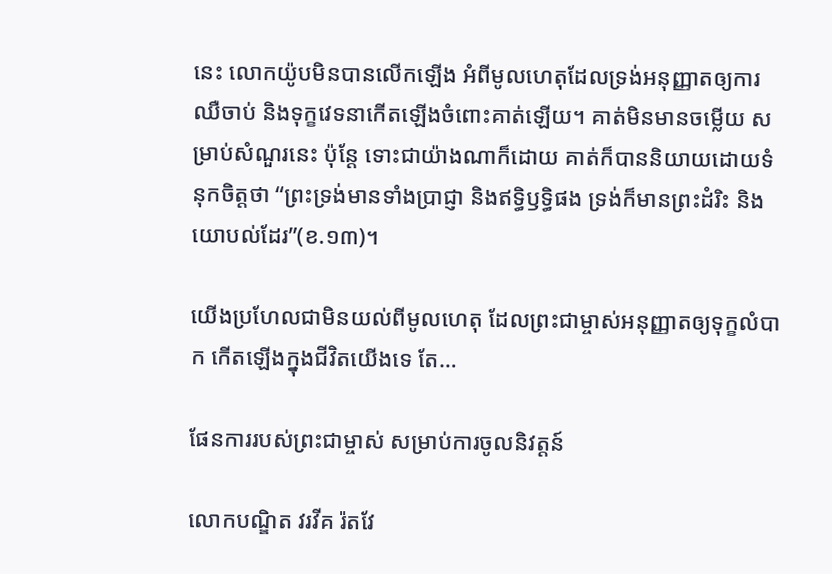នេះ លោកយ៉ូបមិនបានលើកឡើង អំពីមូលហេតុដែលទ្រង់អនុញ្ញាតឲ្យការឈឺចាប់ និងទុក្ខវេទនាកើតឡើងចំពោះគាត់ឡើយ។ គាត់មិនមានចម្លើយ សម្រាប់សំណួរនេះ ប៉ុន្តែ ទោះជាយ៉ាងណាក៏ដោយ គាត់ក៏បាននិយាយដោយទំនុកចិត្តថា “ព្រះទ្រង់មានទាំងប្រាជ្ញា និងឥទ្ធិឫទ្ធិផង ទ្រង់ក៏មានព្រះដំរិះ និងយោបល់ដែរ”(ខ.១៣)។

យើងប្រហែលជាមិនយល់ពីមូលហេតុ ដែលព្រះជាម្ចាស់អនុញ្ញាតឲ្យទុក្ខលំបាក កើតឡើងក្នុងជីវិតយើងទេ តែ…

ផែនការរបស់ព្រះជាម្ចាស់ សម្រាប់ការចូលនិវត្តន៍

លោកបណ្ឌិត វរវីគ រ៉តវែ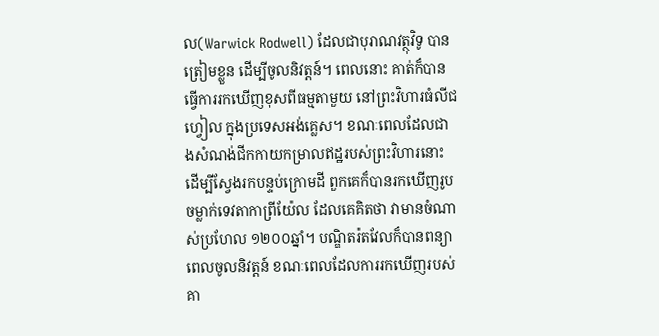ល(Warwick Rodwell) ដែលជាបុរាណវត្ថុវិទូ បានត្រៀមខ្លួន ដើម្បីចូលនិវត្តន៍។ ពេលនោះ គាត់ក៏បានធ្វើការរកឃើញខុសពីធម្មតាមួយ នៅព្រះវិហារធំលីជហ្វៀល ក្នុងប្រទេសអង់គ្លេស។ ខណៈពេលដែលជាងសំណង់ជីកកាយកម្រាលឥដ្ឋរបស់ព្រះវិហារនោះ ដើម្បីស្វែងរកបន្ទប់ក្រោមដី ពួកគេក៏បានរកឃើញរូបចម្លាក់ទេវតាកាព្រីយ៉ែល ដែលគេគិតថា វាមានចំណាស់ប្រហែល ១២០០ឆ្នាំ។ បណ្ឌិតរ៉តវែលក៏បានពន្យាពេលចូលនិវត្តន៍ ខណៈពេលដែលការរកឃើញរបស់គា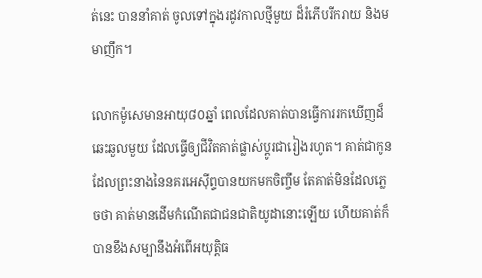ត់នេះ បាននាំគាត់ ចូលទៅក្នុងរដូវកាលថ្មីមួយ ដ៏រំភើបរីករាយ និងមមាញឹក។

លោកម៉ូសេមានអាយុ៨០ឆ្នាំ ពេលដែលគាត់បានធ្វើការរកឃើញដ៏ឆេះឆួលមួយ ដែលធ្វើឲ្យជីវិតគាត់ផ្លាស់ប្តូរជារៀងរហូត។ គាត់ជាកូន ដែលព្រះនាងនៃនគរអេស៊ីព្ទបានយកមកចិញ្ចឹម តែគាត់មិនដែលភ្លេចថា គាត់មានដើមកំណើតជាជនជាតិយូដានោះឡើយ ហើយគាត់ក៏បានខឹងសម្បានឹងអំពើអយុត្តិធ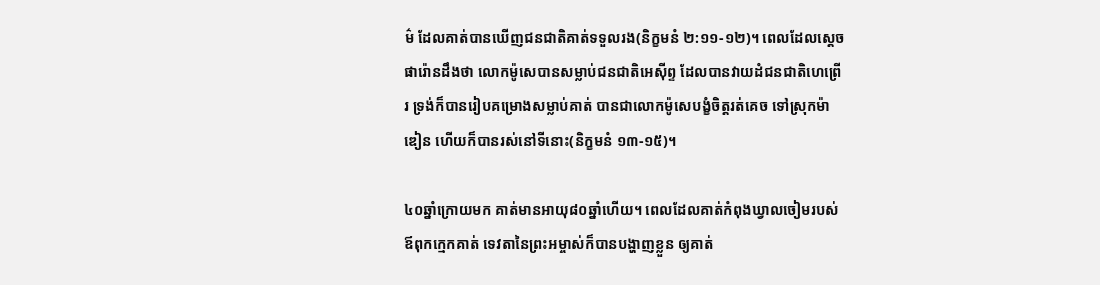ម៌ ដែលគាត់បានឃើញជនជាតិគាត់ទទួលរង(និក្ខមនំ ២:១១-១២)។ ពេលដែលស្តេចផារ៉ោនដឹងថា លោកម៉ូសេបានសម្លាប់ជនជាតិអេស៊ីព្ទ ដែលបានវាយដំជនជាតិហេព្រើរ ទ្រង់ក៏បានរៀបគម្រោងសម្លាប់គាត់ បានជាលោកម៉ូសេបង្ខំចិត្តរត់គេច ទៅស្រុកម៉ាឌៀន ហើយក៏បានរស់នៅទីនោះ(និក្ខមនំ ១៣-១៥)។

៤០ឆ្នាំក្រោយមក គាត់មានអាយុ៨០ឆ្នាំហើយ។ ពេលដែលគាត់កំពុងឃ្វាលចៀមរបស់ឪពុកក្មេកគាត់ ទេវតានៃព្រះអម្ចាស់ក៏បានបង្ហាញខ្លួន ឲ្យគាត់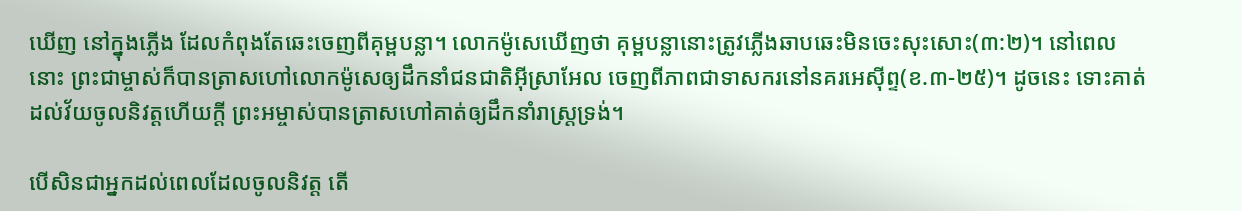ឃើញ នៅក្នុងភ្លើង ដែលកំពុងតែឆេះចេញពីគុម្ពបន្លា។ លោកម៉ូសេឃើញថា គុម្ពបន្លានោះត្រូវភ្លើងឆាបឆេះមិនចេះសុះសោះ(៣:២)។ នៅពេលនោះ ព្រះជាម្ចាស់ក៏បានត្រាសហៅលោកម៉ូសេឲ្យដឹកនាំជនជាតិអ៊ីស្រាអែល ចេញពីភាពជាទាសករនៅនគរអេស៊ីព្ទ(ខ.៣-២៥)។ ដូចនេះ ទោះគាត់ដល់វ័យចូលនិវត្តហើយក្តី ព្រះអម្ចាស់បានត្រាសហៅគាត់ឲ្យដឹកនាំរាស្រ្តទ្រង់។

បើសិនជាអ្នកដល់ពេលដែលចូលនិវត្ត តើ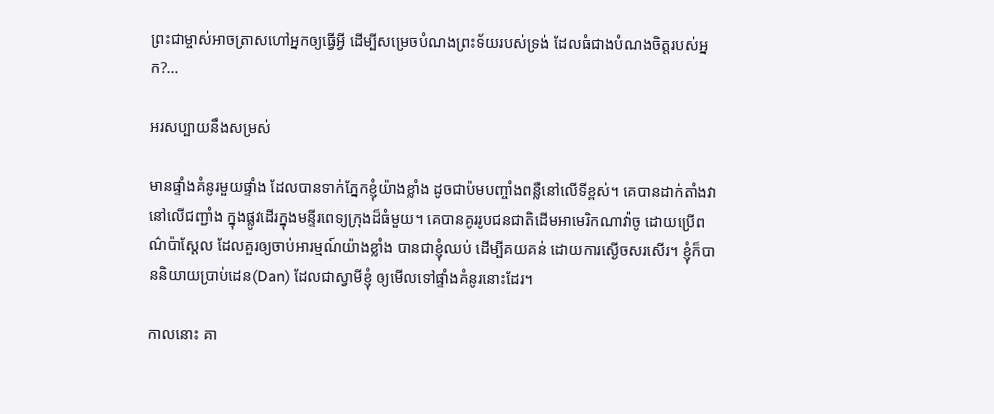ព្រះជាម្ចាស់អាចត្រាសហៅអ្នកឲ្យធ្វើអ្វី ដើម្បីសម្រេចបំណងព្រះទ័យរបស់ទ្រង់ ដែលធំជាងបំណងចិត្តរបស់អ្នក?…

អរសប្បាយនឹងសម្រស់

មានផ្ទាំងគំនូរមួយផ្ទាំង ដែលបានទាក់ភ្នែកខ្ញុំយ៉ាងខ្លាំង ដូចជាប៉មបញ្ចាំងពន្លឺនៅលើទីខ្ពស់។ គេបានដាក់តាំងវានៅលើជញ្ជាំង ក្នុងផ្លូវដើរក្នុងមន្ទីរពេទ្យក្រុងដ៏ធំមួយ។ គេបានគូររូបជនជាតិដើមអាមេរិកណាវ៉ាចូ ដោយប្រើពណ៌ប៉ាស្តែល ដែលគួរឲ្យចាប់អារម្មណ៍យ៉ាងខ្លាំង បានជាខ្ញុំឈប់ ដើម្បីគយគន់ ដោយការស្ងើចសរសើរ។ ខ្ញុំក៏បាននិយាយប្រាប់ដេន(Dan) ដែលជាស្វាមីខ្ញុំ ឲ្យមើលទៅផ្ទាំងគំនូរនោះដែរ។

កាលនោះ គា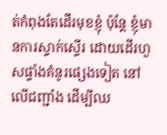ត់កំពុងតែដើរមុខខ្ញុំ ប៉ុន្តែ ខ្ញុំមានការស្ទាក់ស្ទើរ ដោយដើរហួសផ្ទាំងគំនូរផ្សេងទៀត នៅលើជញ្ជាំង ដើម្បីឈ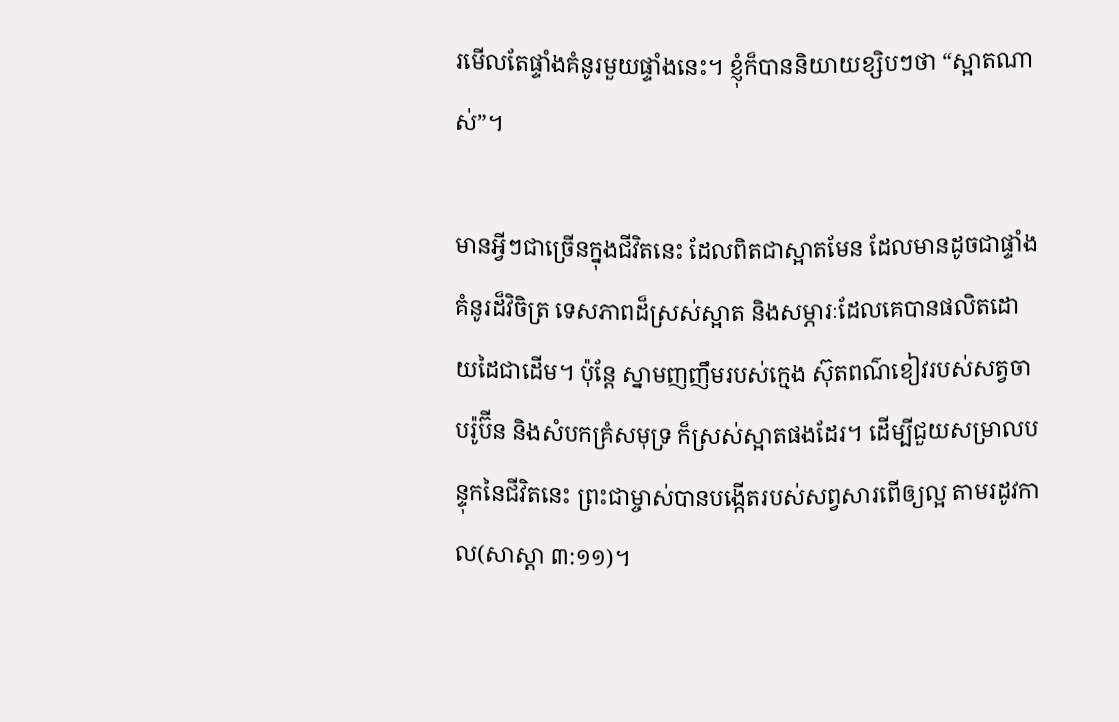រមើលតែផ្ទាំងគំនូរមួយផ្ទាំងនេះ។ ខ្ញុំក៏បាននិយាយខ្សិបៗថា “ស្អាតណាស់”។

មានអ្វីៗជាច្រើនក្នុងជីវិតនេះ ដែលពិតជាស្អាតមែន ដែលមានដូចជាផ្ទាំងគំនូរដ៏វិចិត្រ ទេសភាពដ៏ស្រស់ស្អាត និងសម្ភារៈដែលគេបានផលិតដោយដៃជាដើម។ ប៉ុន្តែ ស្នាមញញឹមរបស់ក្មេង ស៊ុតពណ៌ខៀវរបស់សត្វចាបរ៉ូប៊ីន និងសំបកគ្រំសមុទ្រ ក៏ស្រស់ស្អាតផងដែរ។ ដើម្បីជួយសម្រាលបន្ទុកនៃជីវិតនេះ ព្រះជាម្ចាស់បានបង្កើតរបស់សព្វសារពើឲ្យល្អ តាមរដូវកាល(សាស្តា ៣:១១)។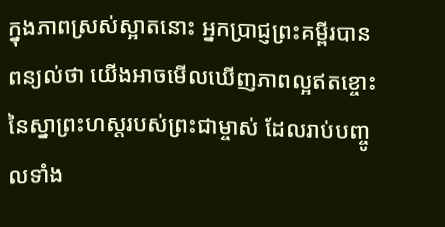ក្នុងភាពស្រស់ស្អាតនោះ អ្នកប្រាជ្ញព្រះគម្ពីរបានពន្យល់ថា យើងអាចមើលឃើញភាពល្អឥតខ្ចោះនៃស្នាព្រះហស្តរបស់ព្រះជាម្ចាស់ ដែលរាប់បញ្ចូលទាំង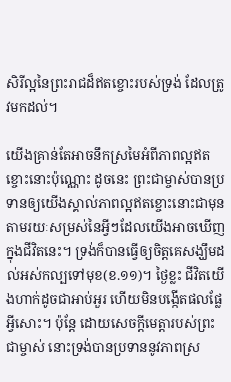សិរីល្អនៃព្រះរាជដ៏ឥតខ្ចោះរបស់ទ្រង់ ដែលត្រូវមកដល់។

យើងគ្រាន់តែអាចនឹកស្រមៃអំពីភាពល្អឥតខ្ចោះនោះប៉ុណ្ណោះ ដូចនេះ ព្រះជាម្ចាស់បានប្រទានឲ្យយើងស្គាល់ភាពល្អឥតខ្ចោះនោះជាមុន តាមរយៈសម្រស់នៃអ្វីៗដែលយើងអាចឃើញក្នុងជីវិតនេះ។ ទ្រង់ក៏បានធ្វើឲ្យចិត្តគេសង្ឃឹមដល់អស់កល្បទៅមុខ(ខ.១១)។ ថ្ងៃខ្លះ ជីវិតយើងហាក់ដូចជាអាប់អួរ ហើយមិនបង្កើតផលផ្លែអ្វីសោះ។ ប៉ុន្តែ ដោយសេចក្តីមេត្តារបស់ព្រះជាម្ចាស់ នោះទ្រង់បានប្រទាននូវភាពស្រ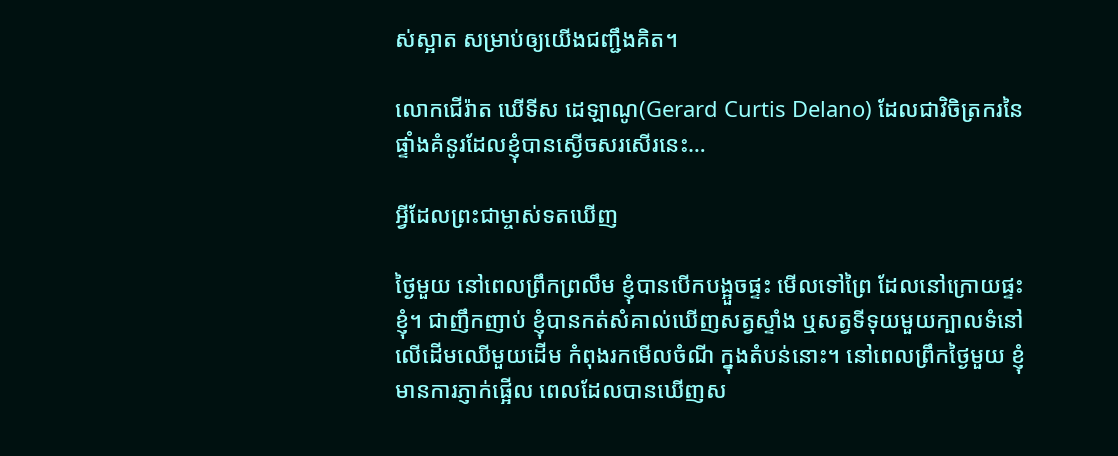ស់ស្អាត សម្រាប់ឲ្យយើងជញ្ជឹងគិត។

លោកជើរ៉ាត ឃើទីស ដេឡាណូ(Gerard Curtis Delano) ដែលជាវិចិត្រករនៃផ្ទាំងគំនូរដែលខ្ញុំបានស្ងើចសរសើរនេះ…

អ្វីដែលព្រះជាម្ចាស់ទតឃើញ

ថ្ងៃមួយ នៅពេលព្រឹកព្រលឹម ខ្ញុំបានបើកបង្អួចផ្ទះ មើលទៅព្រៃ ដែលនៅក្រោយផ្ទះខ្ញុំ។ ជាញឹកញាប់ ខ្ញុំបានកត់សំគាល់ឃើញសត្វស្ទាំង ឬសត្វទីទុយមួយក្បាលទំនៅលើដើមឈើមួយដើម កំពុងរកមើលចំណី ក្នុងតំបន់នោះ។ នៅពេលព្រឹកថ្ងៃមួយ ខ្ញុំមានការភ្ញាក់ផ្អើល ពេលដែលបានឃើញស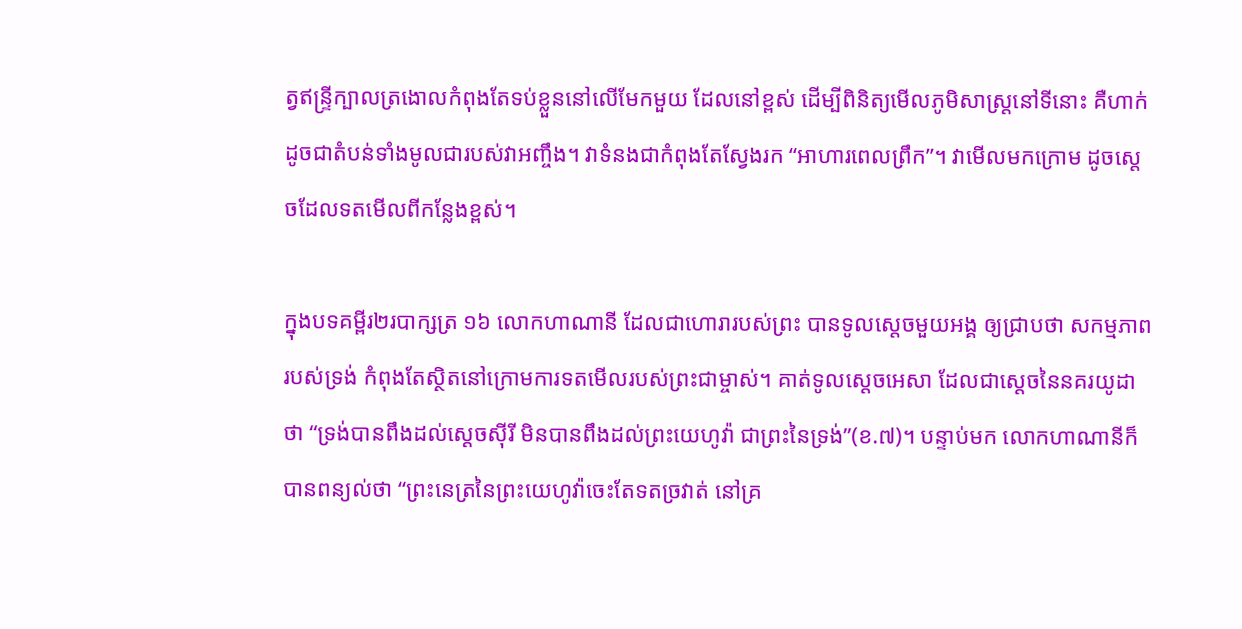ត្វឥន្រ្ទីក្បាលត្រងោលកំពុងតែទប់ខ្លួននៅលើមែកមួយ ដែលនៅខ្ពស់ ដើម្បីពិនិត្យមើលភូមិសាស្រ្តនៅទីនោះ គឺហាក់ដូចជាតំបន់ទាំងមូលជារបស់វាអញ្ចឹង។ វាទំនងជាកំពុងតែស្វែងរក “អាហារពេលព្រឹក”។ វាមើលមកក្រោម ដូចស្តេចដែលទតមើលពីកន្លែងខ្ពស់។

ក្នុងបទគម្ពីរ២របាក្សត្រ ១៦ លោកហាណានី ដែលជាហោរារបស់ព្រះ បានទូលស្តេចមួយអង្គ ឲ្យជ្រាបថា សកម្មភាពរបស់ទ្រង់ កំពុងតែស្ថិតនៅក្រោមការទតមើលរបស់ព្រះជាម្ចាស់។ គាត់ទូលស្តេចអេសា ដែលជាស្តេចនៃនគរយូដាថា “ទ្រង់បានពឹងដល់ស្តេចស៊ីរី មិនបានពឹងដល់ព្រះយេហូវ៉ា ជាព្រះនៃទ្រង់”(ខ.៧)។ បន្ទាប់មក លោកហាណានីក៏បានពន្យល់ថា “ព្រះនេត្រនៃព្រះយេហូវ៉ាចេះតែទតច្រវាត់ នៅគ្រ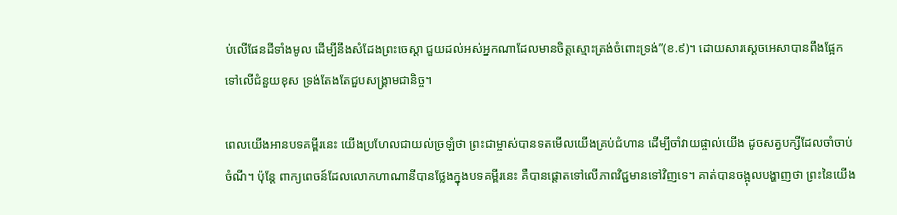ប់លើផែនដីទាំងមូល ដើម្បីនឹងសំដែងព្រះចេស្តា ជួយដល់អស់អ្នកណាដែលមានចិត្តស្មោះត្រង់ចំពោះទ្រង់”(ខ.៩)។ ដោយសារស្តេចអេសាបានពឹងផ្អែកទៅលើជំនួយខុស ទ្រង់តែងតែជួបសង្រ្គាមជានិច្ច។

ពេលយើងអានបទគម្ពីរនេះ យើងប្រហែលជាយល់ច្រឡំថា ព្រះជាម្ចាស់បានទតមើលយើងគ្រប់ជំហាន ដើម្បីចាំវាយផ្ចាល់យើង ដូចសត្វបក្សីដែលចាំចាប់ចំណី។ ប៉ុន្តែ ពាក្យពេចន៍ដែលលោកហាណានីបានថ្លែងក្នុងបទគម្ពីរនេះ គឺបានផ្តោតទៅលើភាពវិជ្ជមានទៅវិញទេ។ គាត់បានចង្អុលបង្ហាញថា ព្រះនៃយើង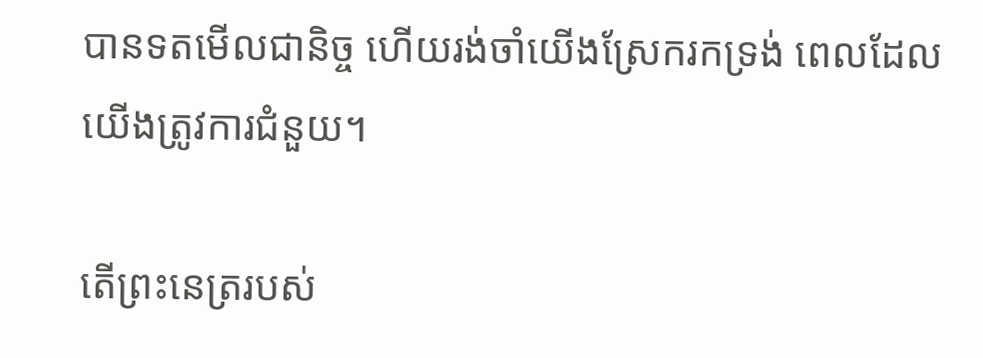បានទតមើលជានិច្ច ហើយរង់ចាំយើងស្រែករកទ្រង់ ពេលដែលយើងត្រូវការជំនួយ។

តើព្រះនេត្ររបស់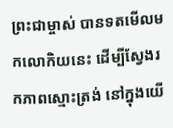ព្រះជាម្ចាស់ បានទតមើលមកលោកិយនេះ ដើម្បីស្វែងរកភាពស្មោះត្រង់ នៅក្នុងយើ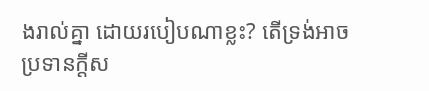ងរាល់គ្នា ដោយរបៀបណាខ្លះ? តើទ្រង់អាចប្រទានក្តីស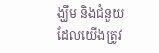ង្ឃឹម និងជំនួយដែលយើងត្រូវ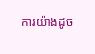ការយ៉ាងដូច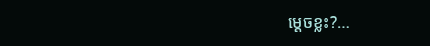ម្តេចខ្លះ?…